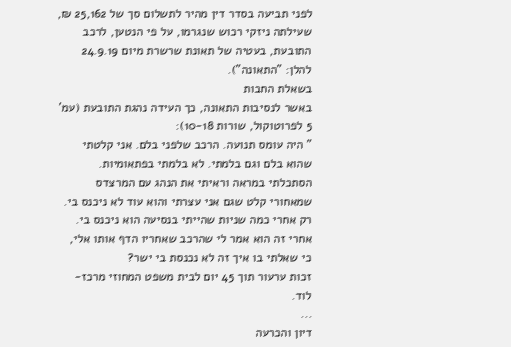לפני תביעה בסדר דין מהיר לתשלום סך של 25,162 ₪, שעילתה ניזקי רכוש שנגרמו, על פי הנטען, לרכב התובעת, בעטיה של תאונת שרשרת מיום 24.9.19 להלן: "התאונה").
בשאלת החבות
באשר לנסיבות התאונה, כך העידה נהגת התובעת (עמ' 5 לפרוטוקול, שורות 10-18):
" היה עומס תנועה. הרכב שלפני בלם. אני קלטתי שהוא בלם וגם בלמתי. לא בלמתי בפתאומיות. הסתכלתי במראה וראיתי את הנהג עם המרצדס שמאחורי קלט שגם אני עצרתי והוא עוד לא ניכנס בי. רק אחרי כמה שניות שהייתי בנסיעה הוא ניכנס בי. אחרי זה הוא אמר לי שהרכב שאחריו הדף אותו אלי, כי שאלתי בו איך זה לא נכנסת בי ישר?
זכות ערעור תוך 45 יום לבית משפט המחוזי מרכז-לוד.
...
דיון והכרעה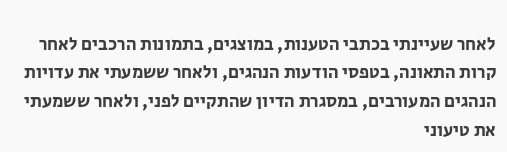לאחר שעיינתי בכתבי הטענות, במוצגים, בתמונות הרכבים לאחר קרות התאונה, בטפסי הודעות הנהגים, ולאחר ששמעתי את עדויות הנהגים המעורבים, במסגרת הדיון שהתקיים לפני, ולאחר ששמעתי את טיעוני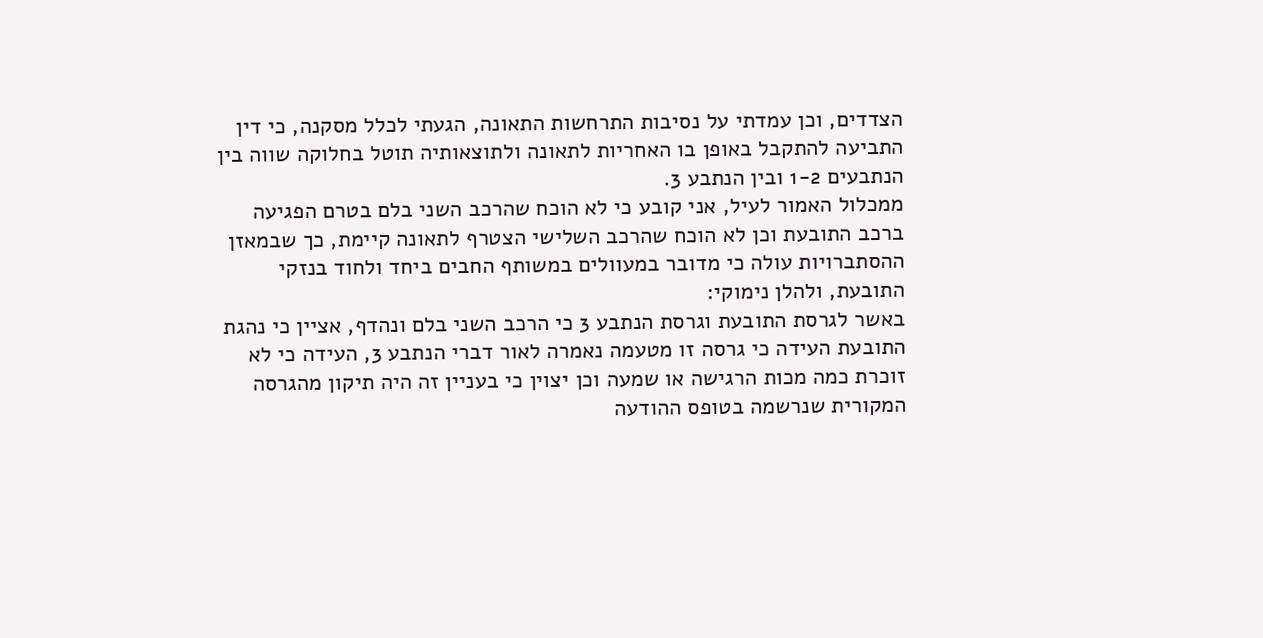הצדדים, וכן עמדתי על נסיבות התרחשות התאונה, הגעתי לכלל מסקנה, כי דין התביעה להתקבל באופן בו האחריות לתאונה ולתוצאותיה תוטל בחלוקה שווה בין הנתבעים 1-2 ובין הנתבע 3.
ממכלול האמור לעיל, אני קובע כי לא הוכח שהרכב השני בלם בטרם הפגיעה ברכב התובעת וכן לא הוכח שהרכב השלישי הצטרף לתאונה קיימת, כך שבמאזן ההסתברויות עולה כי מדובר במעוולים במשותף החבים ביחד ולחוד בנזקי התובעת, ולהלן נימוקי:
באשר לגרסת התובעת וגרסת הנתבע 3 כי הרכב השני בלם ונהדף, אציין כי נהגת התובעת העידה כי גרסה זו מטעמה נאמרה לאור דברי הנתבע 3, העידה כי לא זוכרת כמה מכות הרגישה או שמעה וכן יצוין כי בעניין זה היה תיקון מהגרסה המקורית שנרשמה בטופס ההודעה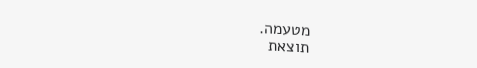מטעמה.
תוצאת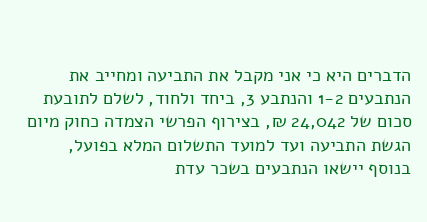הדברים היא כי אני מקבל את התביעה ומחייב את הנתבעים 1-2 והנתבע 3, ביחד ולחוד, לשלם לתובעת סכום של 24,042 ₪, בצירוף הפרשי הצמדה כחוק מיום הגשת התביעה ועד למועד התשלום המלא בפועל, בנוסף יישאו הנתבעים בשכר עדת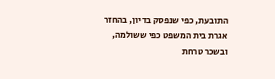התובעת, כפי שנפסק בדיון, בהחזר אגרת בית המשפט כפי ששולמה, ובשכר טרחת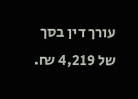עורך דין בסך של 4,219 ₪.